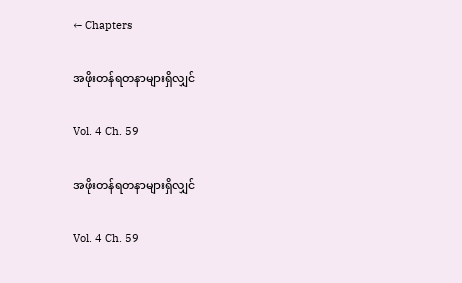← Chapters

အဖိုးတန်ရတနာများရှိလျှင်

Vol. 4 Ch. 59

အဖိုးတန်ရတနာများရှိလျှင်

Vol. 4 Ch. 59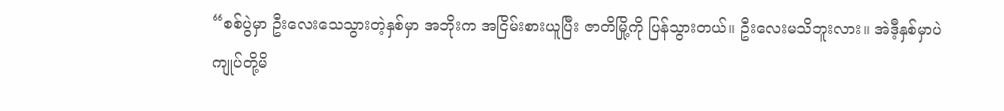“စစ်ပွဲမှာ ဦးလေးသေသွားတဲ့နှစ်မှာ အဘိုးက အငြိမ်းစားယူပြီး ဇာတိမြို့ကို ပြန်သွားတယ်။ ဦးလေးမသိဘူးလား။ အဲဒီ့နှစ်မှာပဲ ကျုပ်တို့မိ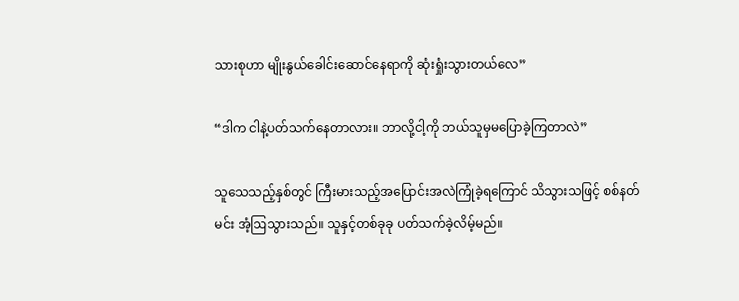သားစုဟာ မျိုးနွယ်ခေါင်းဆောင်နေရာကို ဆုံးရှုံးသွားတယ်လေ”

“ဒါက ငါနဲ့ပတ်သက်နေတာလား။ ဘာလို့ငါ့ကို ဘယ်သူမှမပြောခဲ့ကြတာလဲ”

သူသေသည့်နှစ်တွင် ကြီးမားသည့်အပြောင်းအလဲကြုံခဲ့ရကြောင် သိသွားသဖြင့် စစ်နတ်မင်း အံ့ဩသွားသည်။ သူနှင့်တစ်ခုခု ပတ်သက်ခဲ့လိမ့်မည်။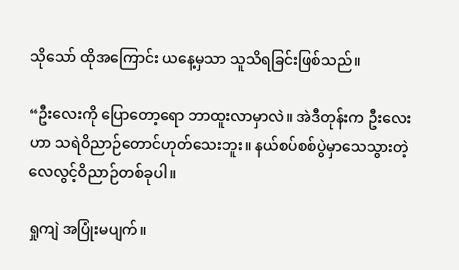သို‌သော် ထိုအကြောင်း ယနေ့မှသာ သူသိရခြင်းဖြစ်သည်။

“ဦးလေးကို ပြောတော့ရော ဘာထူးလာမှာလဲ။ အဲဒီတုန်းက ဦးလေးဟာ သရဲဝိညာဉ်တောင်ဟုတ်သေးဘူး။ နယ်စပ်စစ်ပွဲမှာသေသွားတဲ့ လေလွင့်ဝိညာဉ်တစ်ခုပါ။

ရှုကျဲ အပြုံးမပျက်။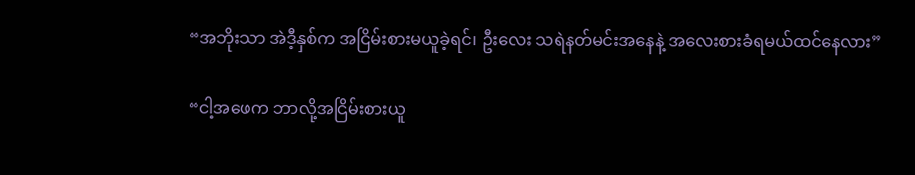“အဘိုးသာ အဲဒီ့နှစ်က အငြိမ်းစားမယူခဲ့ရင်၊ ဦးလေး သရဲနတ်မင်းအနေနဲ့ အလေးစားခံရမယ်ထင်နေလား”

“ငါ့အဖေက ဘာလို့အငြိမ်းစားယူ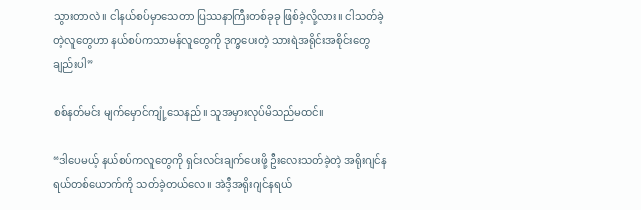သွားတာလဲ။ ငါနယ်စပ်မှာသေတာ ပြဿနာကြီးတစ်ခုခု ဖြစ်ခဲ့လို့လား။ ငါသတ်ခဲ့တဲ့လူတွေဟာ နယ်စပ်ကသာမန်လူတွေကို ဒုက္ခပေးတဲ့ သားရဲအရိုင်းအစိုင်းတွေချည်းပါ”

စစ်နတ်မင်း မျက်မှောင်ကျုံ့သေနည်။ သူအမှားလုပ်မိသည်မထင်။

“ဒါပေမယ့် နယ်စပ်ကလူတွေကို ရှင်းလင်းချက်ပေးဖို့ ဦးလေးသတ်ခဲ့တဲ့ အရိုးဂျင်နရယ်တစ်ယောက်ကို သတ်ခဲ့တယ်လေ။ အဲဒီ့အရိုးဂျင်နရယ်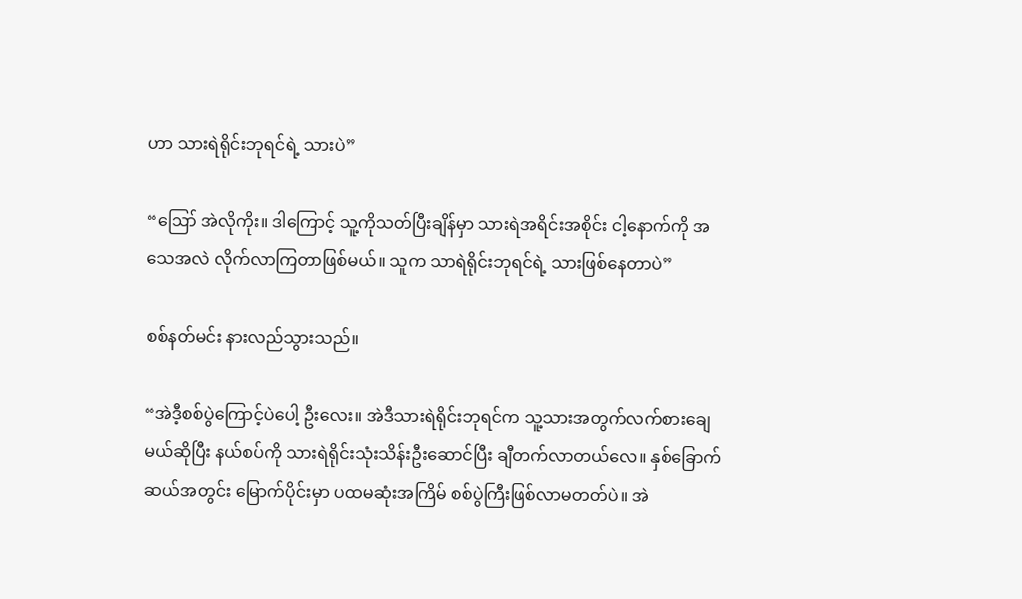ဟာ သားရဲရိုင်းဘုရင်ရဲ့ သားပဲ”

“ဪ အဲလိုကိုး။ ဒါကြောင့် သူ့ကိုသတ်ပြီးချိန်မှာ သားရဲအရိင်းအစိုင်း ငါ့နောက်ကို အသေအလဲ လိုက်လာကြတာဖြစ်မယ်။ သူက သာရဲရိုင်းဘုရင်ရဲ့ သားဖြစ်နေတာပဲ”

စစ်နတ်မင်း နားလည်သွားသည်။

“အဲဒီ့စစ်ပွဲကြောင့်ပဲပေါ့ ဦးလေး။ အဲဒီသားရဲရိုင်းဘုရင်က သူ့သားအတွက်လက်စားချေမယ်ဆိုပြီး နယ်စပ်ကို သားရဲရိုင်းသုံးသိန်းဦးဆောင်ပြီး ချီတက်လာတယ်လေ။ နှစ်ခြောက်ဆယ်အတွင်း မြောက်ပိုင်းမှာ ပထမဆုံးအကြိမ် စစ်ပွဲကြီးဖြစ်လာမတတ်ပဲ။ အဲ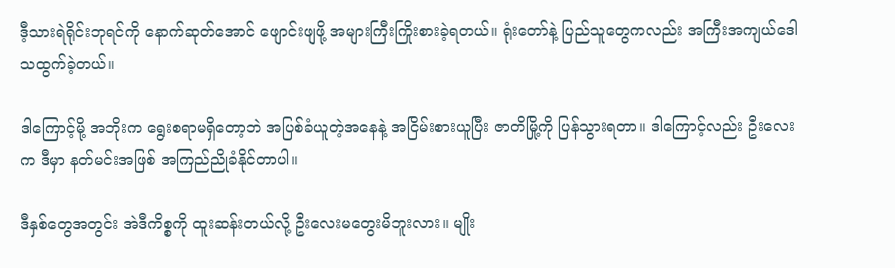ဒီ့သားရဲရိုင်းဘုရင်ကို နောက်ဆုတ်အောင် ဖျောင်းဖျဖို့ အများကြီးကြိုးစားခဲ့ရတယ်။ ရုံးတော်နဲ့ ပြည်သူတွေကလည်း အကြီးအကျယ်ဒေါသထွက်ခဲ့တယ်။

ဒါကြောင့်မို့ အဘိုးက ‌ရွေးစရာမရှိတော့ဘဲ အပြစ်ခံယူတဲ့အနေနဲ့ အငြိမ်းစားယူပြီး ဇာတိမြို့ကို ပြန်သွားရတာ။ ဒါကြောင့်လည်း ဦးလေးက ဒီမှာ နတ်မင်းအဖြစ် အကြည်ညိုခံနိုင်တာပါ။

ဒီနှစ်တွေအတွင်း အဲဒီကိစ္စကို ထူးဆန်းတယ်လို့ ဦးလေးမတွေးမိဘူးလား။ မျိုး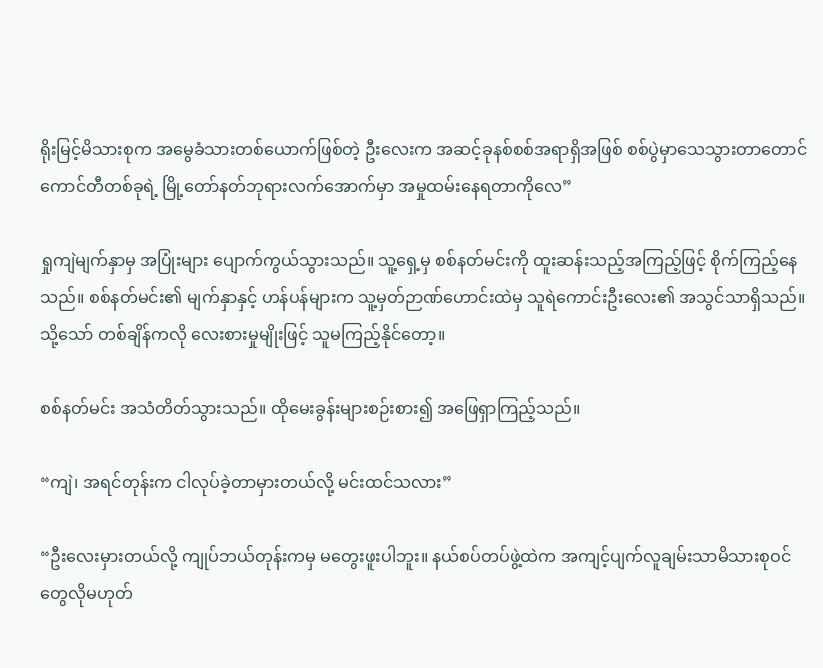ရိုးမြင့်မိသားစုက အမွေခံသားတစ်ယောက်ဖြစ်တဲ့ ဦးလေးက အဆင့်ခုနစ်စစ်အရာရှိအဖြစ် စစ်ပွဲမှာသေသွားတာတောင် ကောင်တီတစ်ခုရဲ့ မြို့တော်နတ်ဘုရားလက်အောက်မှာ အမှုထမ်းနေရတာကိုလေ”

ရှုကျဲမျက်နှာမှ အပြုံးများ ပျောက်ကွယ်သွားသည်။ သူ့ရှေ့မှ စစ်နတ်မင်းကို ထူးဆန်းသည့်အကြည့်ဖြင့် စိုက်ကြည့်နေသည်။ စစ်နတ်မင်း၏ မျက်နှာနှင့် ဟန်ပန်များက သူ့မှတ်ဉာဏ်ဟောင်းထဲမှ သူရဲကောင်းဦးလေး၏ အသွင်သာရှိသည်။ သို့သော် တစ်ချိန်ကလို လေးစားမှုမျိုးဖြင့် သူမကြည့်နိုင်တော့။

စစ်နတ်မင်း အသံတိတ်သွားသည်။ ထိုမေးခွန်းများစဉ်းစား၍ အဖြေရှာကြည့်သည်။

“ကျဲ၊ အရင်တုန်းက ငါလုပ်ခဲ့တာမှားတယ်လို့ မင်းထင်သလား”

“ဦးလေးမှားတယ်လို့ ကျုပ်ဘယ်တုန်းကမှ မတွေးဖူးပါဘူး။ နယ်စပ်တပ်ဖွဲ့ထဲက အကျင့်ပျက်လူချမ်းသာမိသားစုဝင်တွေလိုမဟုတ်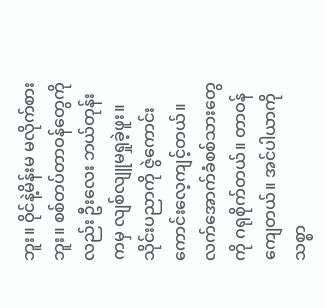ဘူး။ ဝိုင်နဲ့မိန်းမ မလိုက်စားဘူး။ စစ်တပ်တာဝန်တွေကိုလည်း ဦးလေး ဘယ်တုန်းကမှ လျစ်လျူမရှုခဲ့ဖူး။ သိုင်းပညာကို ဇွဲကောင်းကောင်းလေ့ကျင့်တယ်။ လက်အောက်ခံစစ်သားတွေကို ဂရုစိုက်တယ်။ တာဝန်ကျေတယ်။ အင်ပါယာကိုသစ္စာ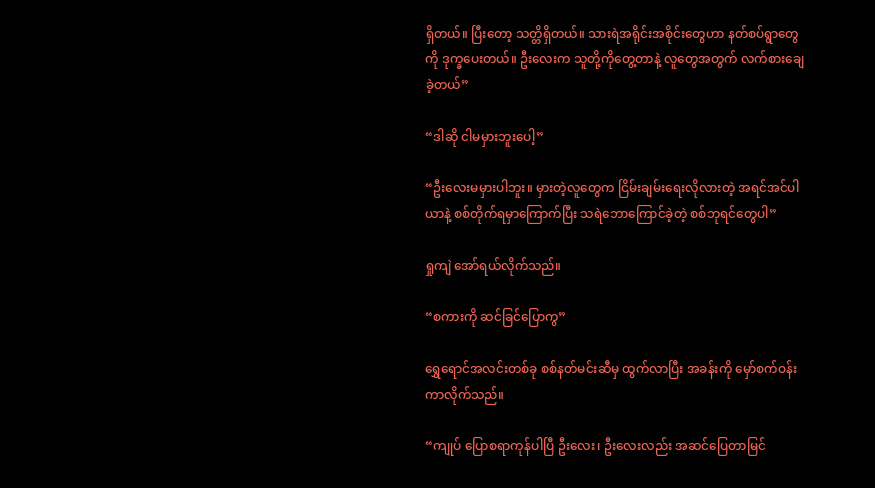ရှိတယ်။ ပြီးတော့ သတ္တိရှိတယ်။ သားရဲအရိုင်းအစိုင်းတွေဟာ နတ်စပ်ရွာတွေကို ဒုက္ခပေးတယ်။ ဦးလေးက သူတို့ကိုတွေ့တာနဲ့ လူတွေအတွက် လက်စားချေခဲ့တယ်”

“ဒါဆို ငါမမှားဘူးပေါ့”

“ဦးလေးမမှားပါဘူး။ မှားတဲ့လူတွေက ငြိမ်းချမ်းရေးလိုလားတဲ့ အရင်အင်ပါယာနဲ့ စစ်တိုက်ရမှာကြောက်ပြီး သရဲဘောကြောင်ခဲ့တဲ့ စစ်ဘုရင်တွေပါ”

ရှုကျဲ အော်ရယ်လိုက်သည်။

“စကားကို ဆင်ခြင်ပြောကွ”

ရွှေရောင်အလင်းတစ်ခု စစ်နတ်မင်းဆီမှ ထွက်လာပြီး အခန်းကို မှော်စက်ဝန်းကာလိုက်သည်။

“ကျုပ် ပြောစရာကုန်ပါပြီ ဦးလေး၊ ဦးလေးလည်း အဆင်ပြေတာမြင်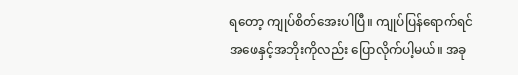ရတော့ ကျုပ်စိတ်အေးပါပြီ။ ကျုပ်ပြန်ရောက်ရင် အဖေနှင့်အဘိုးကိုလည်း ပြောလိုက်ပါ့မယ်။ အခု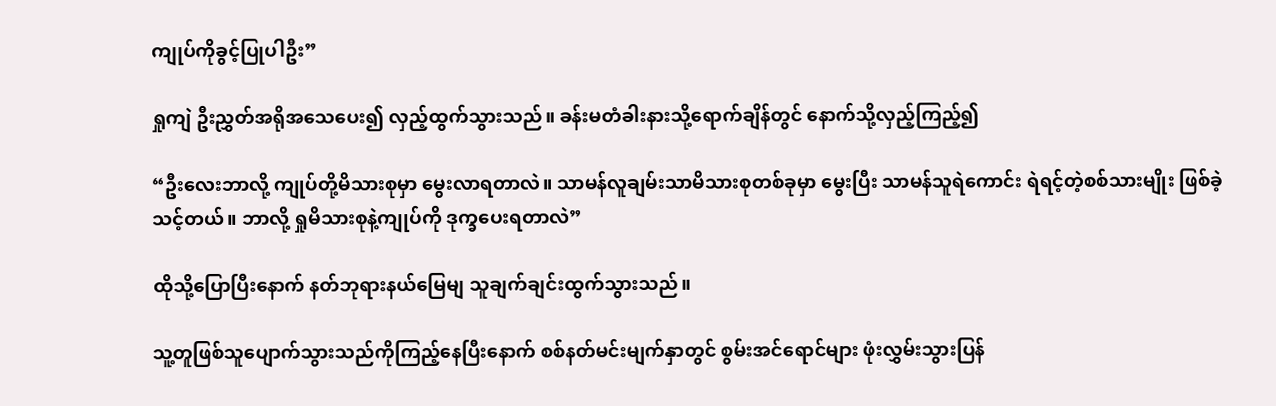ကျုပ်ကိုခွင့်ပြုပါဦး”

ရှုကျဲ ဦးညွှတ်အရိုအသေပေး၍ လှည့်ထွက်သွားသည်။ ခန်းမတံခါးနားသို့ရောက်ချိန်တွင် နောက်သို့လှည့်ကြည့်၍

“ဦးလေးဘာလို့ ကျုပ်တို့မိသားစုမှာ မွေးလာရတာလဲ။ သာမန်လူချမ်းသာမိသားစုတစ်ခုမှာ မွေးပြီး သာမန်သူရဲကောင်း ရဲရင့်တဲ့စစ်သားမျိုး ဖြစ်ခဲ့သင့်တယ်။ ဘာလို့ ရှုမိသားစုနဲ့ကျုပ်ကို ဒုက္ခပေးရတာလဲ”

ထိုသို့ပြောပြီးနောက် နတ်ဘုရားနယ်မြေမျ သူချက်ချင်းထွက်သွားသည်။

သူ့တူဖြစ်သူပျောက်သွားသည်ကိုကြည့်နေပြီးနောက် စစ်နတ်မင်းမျက်နှာတွင် စွမ်းအင်ရောင်များ ဖုံးလွှမ်းသွားပြန်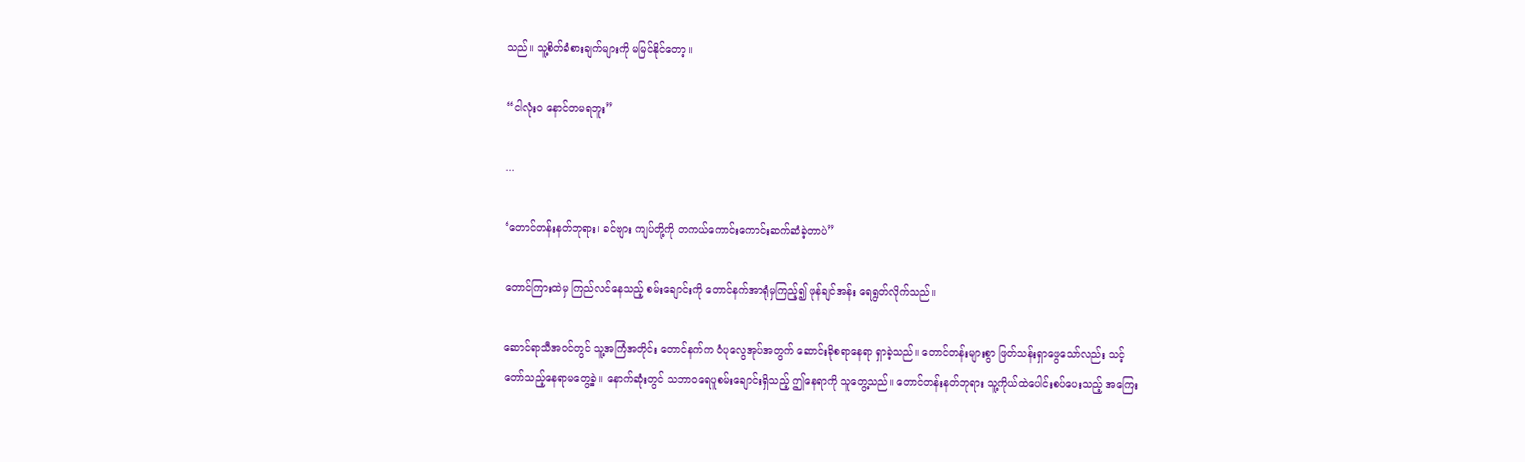သည်။ သူ့စိတ်ခံစားချက်များကို မမြင်နိုင်တော့။

“ငါလုံးဝ နောင်တမရဘူး”

...

‘တောင်တန်းနတ်ဘုရား၊ ခင်ဗျား ကျပ်တို့ကို တကယ်ကောင်းကောင်းဆက်ဆံခဲ့တာပဲ”

တောင်ကြားထဲမှ ကြည်လင်နေသည့် စမ်းချောင်းကို တောင်နက်အာရုံမှကြည့်၍ ဖုန်ချင်အန်း ရေရွတ်လိုက်သည်။

ဆောင်ရာသီအဝင်တွင် သူ့အကြံအတိုင်း တောင်နက်က ဝံပုလွေအုပ်အတွက် ဆောင်းခိုစရာနေရာ ရှာခဲ့သည်။ တောင်တန်းများစွာ ဖြတ်သန်းရှာဖွေသော်လည်း သင့်တော်သည့်နေရာမတွေ့ခဲ့။ နောက်ဆုံးတွင် သဘာဝရေပူစမ်းချောင်းရှိသည့် ဤနေရာကို သူတွေ့သည်။ တောင်တန်းနတ်ဘုရား သူ့ကိုယ်ထဲပေါင်းစပ်ပေးသည့် အကြေး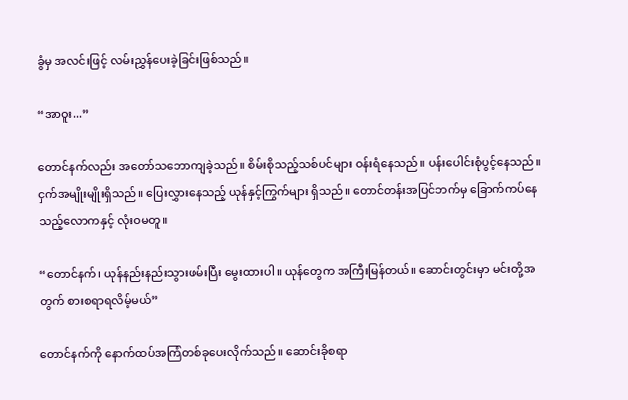ခွံမှ အလင်းဖြင့် လမ်းညွှန်ပေးခဲ့ခြင်းဖြစ်သည်။

“အာဝူး...”

တောင်နက်လည်း အတော်သဘောကျခဲ့သည်။ စိမ်းစိုသည့်သစ်ပင်များ ဝန်းရံနေသည်။ ပန်းပေါင်းစုံပွင့်နေသည်။ ငှက်အမျိုးမျိုးရှိသည်။ ပြေးလွှားနေသည့် ယုန်နှင့်ကြွက်များ ရှိသည်။ တောင်တန်းအပြင်ဘက်မှ ခြောက်ကပ်နေသည့်လောကနှင့် လုံးဝမတူ။

“တောင်နက်၊ ယုန်နည်းနည်းသွားဖမ်းပြီး မွေးထားပါ။ ယုန်တွေက အကြီးမြန်တယ်။ ဆောင်းတွင်းမှာ မင်းတို့အတွက် စားစရာရလိမ့်မယ်”

တောင်နက်ကို နောက်ထပ်အကြံတစ်ခုပေးလိုက်သည်။ ဆောင်းခိုစရာ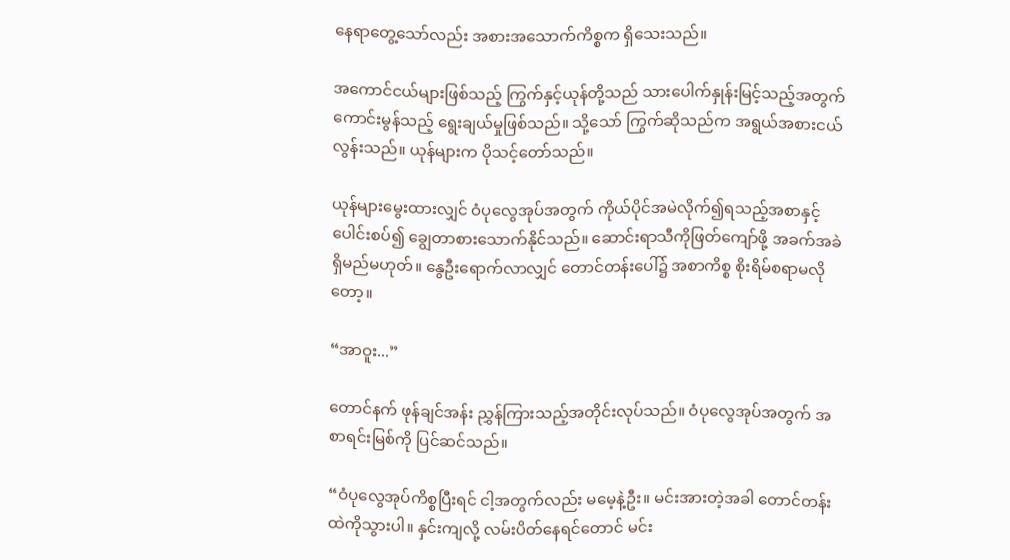နေရာတွေ့သော်လည်း အစားအသောက်ကိစ္စက ရှိသေးသည်။

အကောင်ငယ်များဖြစ်သည့် ကြွက်နှင့်ယုန်တို့သည် သားပေါက်နှုန်းမြင့်သည့်အတွက် ကောင်းမွန်သည့် ရွေးချယ်မှုဖြစ်သည်။ သို့သော် ကြွက်ဆိုသည်က အရွယ်အစားငယ်လွန်းသည်။ ယုန်များက ပိုသင့်တော်သည်။

ယုန်များမွေးထားလျှင် ဝံပုလွေအုပ်အတွက် ကိုယ်ပိုင်အမဲလိုက်၍ရသည့်အစာနှင့် ပေါင်းစပ်၍ ချွေတာစားသောက်နိုင်သည်။ ဆောင်းရာသီကိုဖြတ်ကျော်ဖို့ အခက်အခဲရှိမည်မဟုတ်။ နွေဦးရောက်လာလျှင် တောင်တန်းပေါ်၌ အစာကိစ္စ စိုးရိမ်စရာမလိုတော့။

“အာဝူး...”

တောင်နက် ဖုန်ချင်အန်း ညွှန်ကြားသည့်အတိုင်းလုပ်သည်။ ဝံပုလွေအုပ်အတွက် အစာရင်းမြစ်ကို ပြင်ဆင်သည်။

“ဝံပုလွေအုပ်ကိစ္စပြီးရင် ငါ့အတွက်လည်း မမေ့နဲ့ဦး။ မင်းအားတဲ့အခါ တောင်တန်းထဲကိုသွားပါ။ နှင်းကျလို့ လမ်းပိတ်နေရင်တောင် မင်း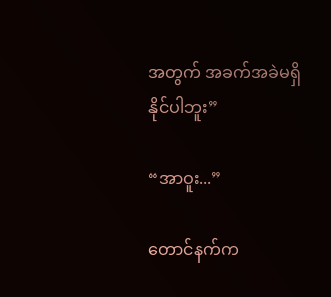အတွက် အခက်အခဲမရှိနိုင်ပါဘူး”

“အာဝူး...”

တောင်နက်က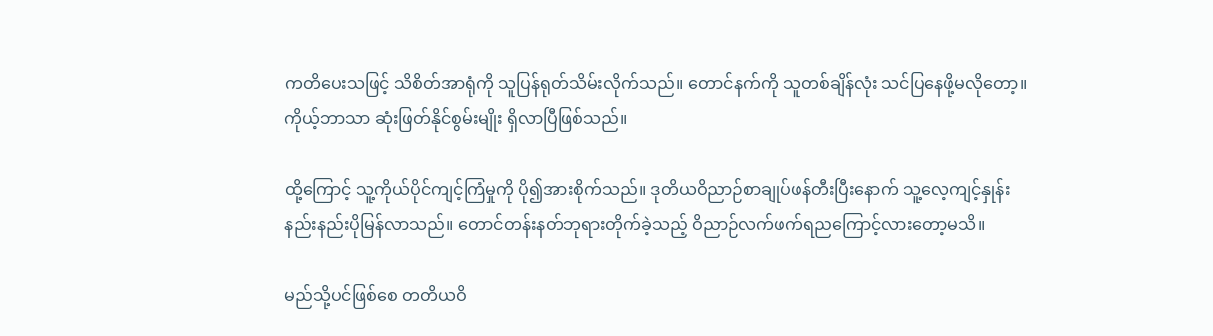ကတိပေးသဖြင့် သိစိတ်အာရုံကို သူပြန်ရုတ်သိမ်းလိုက်သည်။ တောင်နက်ကို သူတစ်ချိန်လုံး သင်ပြနေဖို့မလိုတော့။ ကိုယ့်ဘာသာ ဆုံးဖြတ်နိုင်စွမ်းမျိုး ရှိလာပြီဖြစ်သည်။

ထို့ကြောင့် သူ့ကိုယ်ပိုင်ကျင့်ကြံမှုကို ပို၍အားစိုက်သည်။ ဒုတိယဝိညာဉ်စာချုပ်ဖန်တီးပြီးနောက် သူ့လေ့ကျင့်နှုန်း နည်းနည်းပိုမြန်လာသည်။ တောင်တန်းနတ်ဘုရားတိုက်ခဲ့သည့် ဝိညာဉ်လက်ဖက်ရညကြောင့်လားတော့မသိ။

မည်သို့ပင်ဖြစ်စေ တတိယဝိ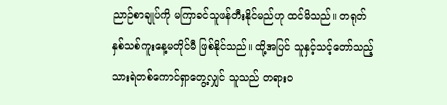ညာဉ်စာချုပ်ကို မကြာခင်သူဖန်တီးနိုင်မည်ဟု ထင်မိသည်။ တရုတ်နှစ်သစ်ကူးနေ့မတိုင်မီ ဖြစ်နိုင်သည်။ ထို့အပြင် သူနှင့်သင့်တော်သည့် သားရဲတစ်ကောင်ရှာတွေ့လျှင် သူသည် တရားဝ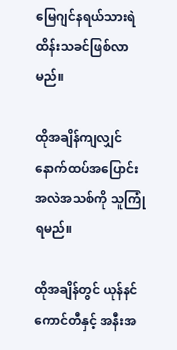မြေဂျင်နရယ်သားရဲထိန်းသခင်ဖြစ်လာမည်။

ထိုအချိန်ကျလျှင် နောက်ထပ်အပြောင်းအလဲအသစ်ကို သူကြုံရမည်။

ထိုအချိန်တွင် ယုန်နင်ကောင်တီနှင့် အနီးအ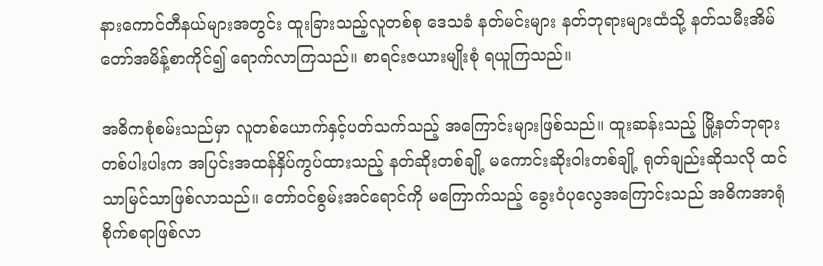နားကောင်တီနယ်များအတွင်း ထူးခြားသည့်လူတစ်စု ဒေသခံ နတ်မင်းများ နတ်ဘုရားများထံသို့ နတ်သမီးအိမ်တော်အမိန့်စာကိုင်၍ ရောက်လာကြသည်။ စာရင်းဇယားမျိုးစုံ ရယူကြသည်။

အဓိကစုံစမ်းသည်မှာ လူတစ်ယောက်နှင့်ပတ်သက်သည့် အကြောင်းများဖြစ်သည်။ ထူးဆန်းသည့် မြို့နတ်ဘုရားတစ်ပါးပါးက အပြင်းအထန်နှိပ်ကွပ်ထားသည့် နတ်ဆိုးတစ်ချို့ မကောင်းဆိုးဝါးတစ်ချို့ ရုတ်ချည်းဆိုသလို ထင်သာမြင်သာဖြစ်လာသည်။ တော်ဝင်စွမ်းအင်ရောင်ကို မကြောက်သည့် ခွေးဝံပုလွေအကြောင်းသည် အဓိကအာရုံစိုက်စရာဖြစ်လာ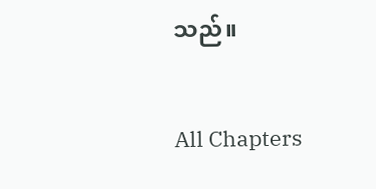သည်။

All Chapters